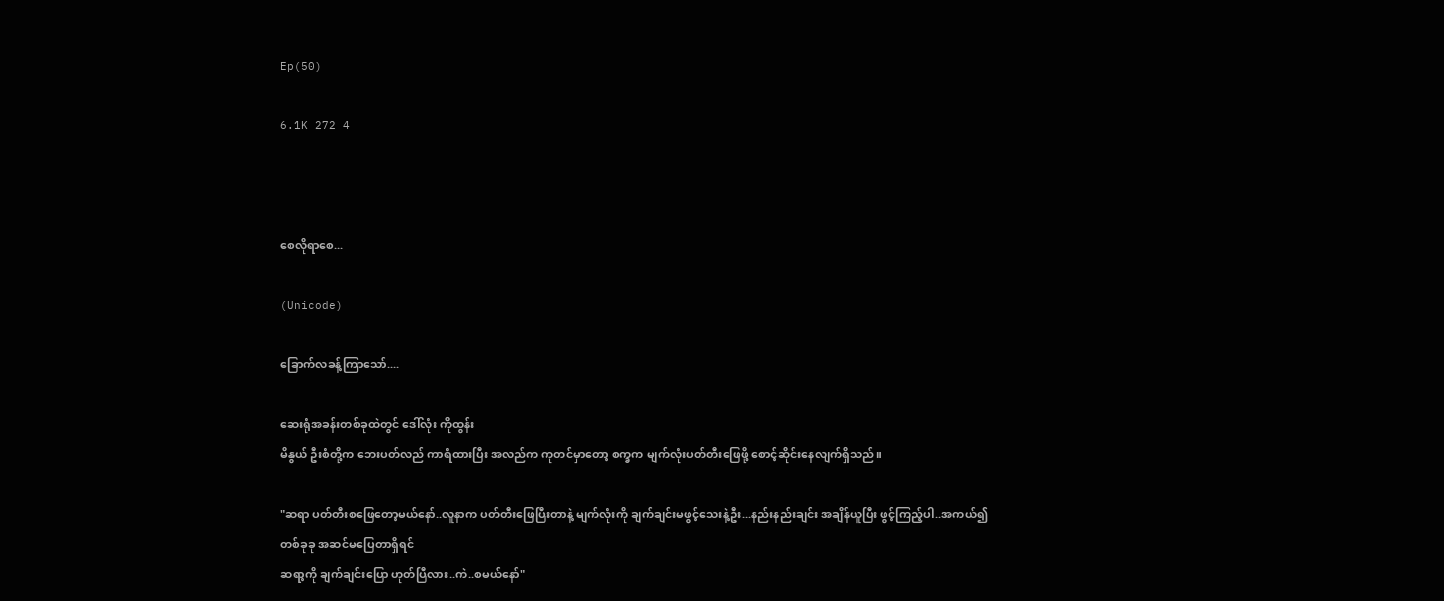Ep(50)

6.1K 272 4



စေလိုရာစေ...

(Unicode)

ခြောက်လခန့်ကြာသော်....

ဆေးရုံအခန်းတစ်ခုထဲတွင် ဒေါ်လုံး ကိုထွန်း
မိနွယ် ဦးစံတို့က ဘေးပတ်လည် ကာရံထားပြီး အလည်က ကုတင်မှာတော့ စက္ခက မျက်လုံးပတ်တီးဖြေဖို့ စောင့်ဆိုင်းနေလျက်ရှိသည်။

"ဆရာ ပတ်တီးစဖြေတော့မယ်နော်..လူနာက ပတ်တီးဖြေပြီးတာနဲ့ မျက်လုံးကို ချက်ချင်းမဖွင့်သေးနဲ့ဦး...နည်းနည်းချင်း အချိန်ယူပြီး ဖွင့်ကြည့်ပါ..အကယ်၍ တစ်ခုခု အဆင်မပြေတာရှိရင်
ဆရာ့ကို ချက်ချင်းပြော ဟုတ်ပြီလား..ကဲ..စမယ်နော်"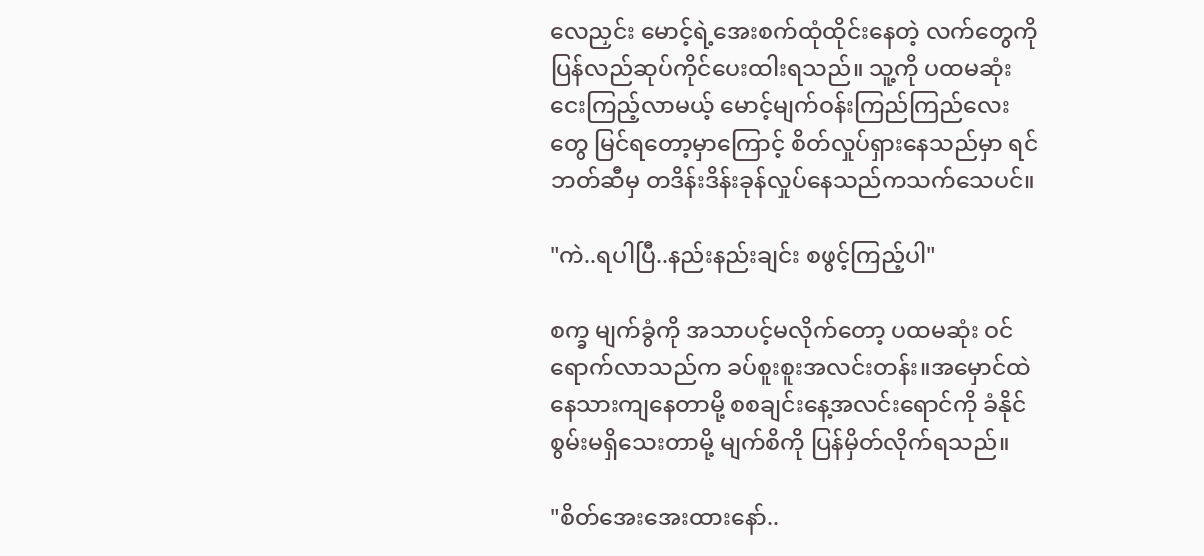လေညှင်း မောင့်ရဲ့အေးစက်ထုံထိုင်းနေတဲ့ လက်တွေကို ပြန်လည်ဆုပ်ကိုင်ပေးထါးရသည်။ သူ့ကို ပထမဆုံးငေးကြည့်လာမယ့် မောင့်မျက်ဝန်းကြည်ကြည်လေးတွေ မြင်ရတော့မှာကြောင့် စိတ်လှုပ်ရှားနေသည်မှာ ရင်ဘတ်ဆီမှ တဒိန်းဒိန်းခုန်လှုပ်နေသည်ကသက်သေပင်။

"ကဲ..ရပါပြီ..နည်းနည်းချင်း စဖွင့်ကြည့်ပါ"

စက္ခ မျက်ခွံကို အသာပင့်မလိုက်တော့ ပထမဆုံး ဝင်ရောက်လာသည်က ခပ်စူးစူးအလင်းတန်း။အမှောင်ထဲ နေသားကျနေတာမို့ စစချင်းနေ့အလင်းရောင်ကို ခံနိုင်စွမ်းမရှိသေးတာမို့ မျက်စိကို ပြန်မှိတ်လိုက်ရသည်။

"စိတ်အေးအေးထားနော်..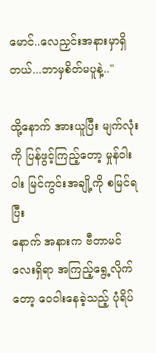မောင်..လေညှင်းအနားမှာရှိတယ်...ဘာမှစိတ်မပူနဲ့.."

ထို့နောက် အားယူပြီး မျက်လုံးကို ပြန်ဖွင့်ကြည့်တော့ မှုန်ဝါးဝါး မြင်ကွင်းအချို့ကို စမြင်ရပြီး
နောက် အနားက ဗီတာမင်လေးရှိရာ အကြည့်ရွေ့လိုက်တော့ ဝေဝါးနေခဲ့သည့် ပုံရိပ်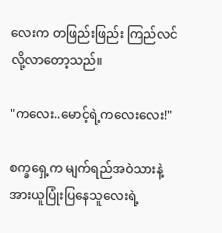လေးက တဖြည်းဖြည်း ကြည်လင်လို့လာတော့သည်။

"ကလေး..မောင့်ရဲ့ကလေးလေး!"

စက္ခရှေ့က မျက်ရည်အဝဲသားနဲ့ အားယူပြုံးပြနေသူလေးရဲ့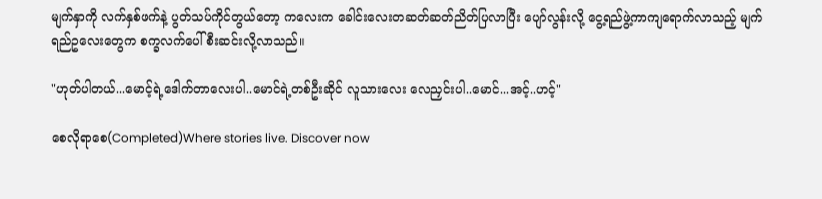မျက်နှာကို လက်နှစ်ဖက်နဲ့ ပွတ်သပ်ကိုင်တွယ်တော့ ကလေးက ခေါင်းလေးတဆတ်ဆတ်ညိတ်ပြလာပြီး ပျော်လွန်းလို့ ငွေ့ရည်ဖွဲ့ကာကျရောက်လာသည့် မျက်ရည်ဥလေးတွေက စက္ခလက်ပေါ်စီးဆင်းလို့လာသည်။

"ဟုတ်ပါတယ်...မောင့်ရဲ့ဒေါက်တာလေးပါ..မောင်ရဲ့တစ်ဦးဆိုင် လူသားလေး လေညှင်းပါ..မောင်...အင့်..ဟင့်"

စေလိုရာစေ(Completed)Where stories live. Discover now